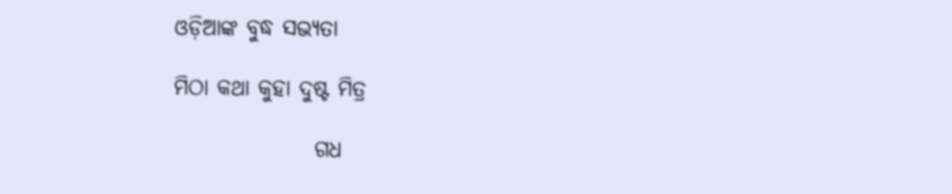ଓଡ଼ିଆଙ୍କ ବୁଦ୍ଧ ସଭ୍ୟତା

ମିଠା କଥା କୁହା ଦୁଷ୍ଟ ମିତ୍ର

                ଗଧ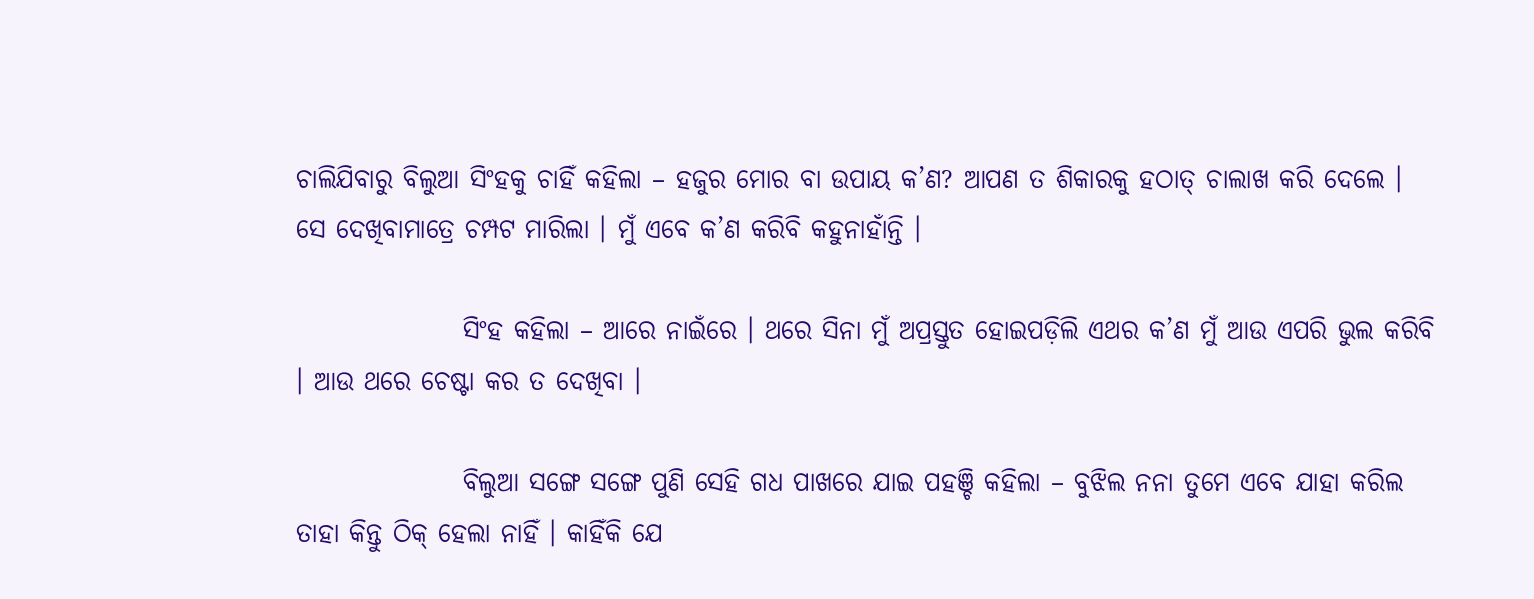ଚାଲିଯିବାରୁ ବିଲୁଆ ସିଂହକୁ ଚାହିଁ କହିଲା – ହଜୁର ମୋର ବା ଉପାୟ କ’ଣ? ଆପଣ ତ ଶିକାରକୁ ହଠାତ୍ ଚାଲାଖ କରି ଦେଲେ । ସେ ଦେଖିବାମାତ୍ରେ ଚମ୍ପଟ ମାରିଲା । ମୁଁ ଏବେ କ’ଣ କରିବି କହୁନାହାଁନ୍ତି ।

                ସିଂହ କହିଲା – ଆରେ ନାଇଁରେ । ଥରେ ସିନା ମୁଁ ଅପ୍ରସ୍ତୁତ ହୋଇପଡ଼ିଲି ଏଥର କ’ଣ ମୁଁ ଆଉ ଏପରି ଭୁଲ କରିବି । ଆଉ ଥରେ ଚେଷ୍ଟା କର ତ ଦେଖିବା ।

                ବିଲୁଆ ସଙ୍ଗେ ସଙ୍ଗେ ପୁଣି ସେହି ଗଧ ପାଖରେ ଯାଇ ପହଞ୍ଚି କହିଲା – ବୁଝିଲ ନନା ତୁମେ ଏବେ ଯାହା କରିଲ ତାହା କିନ୍ତୁ ଠିକ୍ ହେଲା ନାହିଁ । କାହିଁକି ଯେ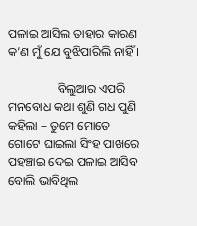ପଳାଇ ଆସିଲ ତାହାର କାରଣ କ’ଣ ମୁଁ ଯେ ବୁଝିପାରିଲି ନାହିଁ ।

                ବିଲୁଆର ଏପରି ମନବୋଧ କଥା ଶୁଣି ଗଧ ପୁଣି କହିଲା – ତୁମେ ମୋତେ ଗୋଟେ ଘାଇଲା ସିଂହ ପାଖରେ ପହଞ୍ଚାଇ ଦେଇ ପଳାଇ ଆସିବ ବୋଲି ଭାବିଥିଲ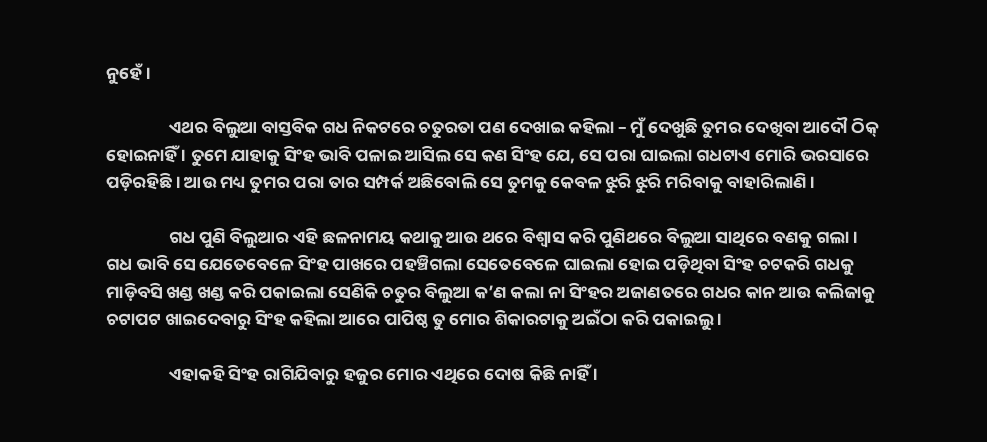ନୁହେଁ ।

                ଏଥର ବିଲୁଆ ବାସ୍ତବିକ ଗଧ ନିକଟରେ ଚତୁରତା ପଣ ଦେଖାଇ କହିଲା – ମୁଁ ଦେଖୁଛି ତୁମର ଦେଖିବା ଆଦୌ ଠିକ୍ ହୋଇନାହିଁ । ତୁମେ ଯାହାକୁ ସିଂହ ଭାବି ପଳାଇ ଆସିଲ ସେ କଣ ସିଂହ ଯେ, ସେ ପରା ଘାଇଲା ଗଧଟାଏ ମୋରି ଭରସାରେ ପଡ଼ିରହିଛି । ଆଉ ମଧ୍ୟ ତୁମର ପରା ତାର ସମ୍ପର୍କ ଅଛିବୋଲି ସେ ତୁମକୁ କେବଳ ଝୁରି ଝୁରି ମରିବାକୁ ବାହାରିଲାଣି ।

                ଗଧ ପୁଣି ବିଲୁଆର ଏହି ଛଳନାମୟ କଥାକୁ ଆଉ ଥରେ ବିଶ୍ୱାସ କରି ପୁଣିଥରେ ବିଲୁଆ ସାଥିରେ ବଣକୁ ଗଲା । ଗଧ ଭାବି ସେ ଯେତେବେଳେ ସିଂହ ପାଖରେ ପହଞ୍ଚିଗଲା ସେତେବେଳେ ଘାଇଲା ହୋଇ ପଡ଼ିଥିବା ସିଂହ ଚଟକରି ଗଧକୁ ମାଡ଼ିବସି ଖଣ୍ଡ ଖଣ୍ଡ କରି ପକାଇଲା ସେଣିକି ଚତୁର ବିଲୁଆ କ’ଣ କଲା ନା ସିଂହର ଅଜାଣତରେ ଗଧର କାନ ଆଉ କଲିଜାକୁ ଚଟାପଟ ଖାଇଦେବାରୁ ସିଂହ କହିଲା ଆରେ ପାପିଷ୍ଠ ତୁ ମୋର ଶିକାରଟାକୁ ଅଇଁଠା କରି ପକାଇଲୁ ।

                ଏହାକହି ସିଂହ ରାଗିଯିବାରୁ ହଜୁର ମୋର ଏଥିରେ ଦୋଷ କିଛି ନାହିଁ ।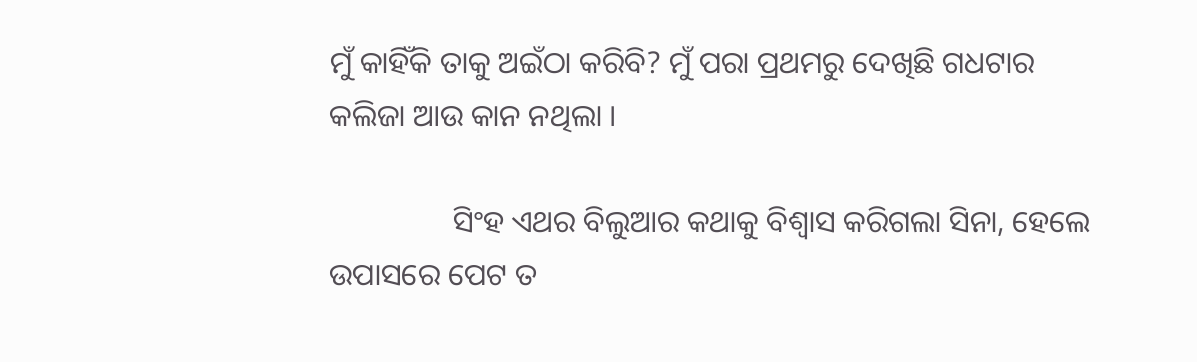ମୁଁ କାହିଁକି ତାକୁ ଅଇଁଠା କରିବି? ମୁଁ ପରା ପ୍ରଥମରୁ ଦେଖିଛି ଗଧଟାର କଲିଜା ଆଉ କାନ ନଥିଲା ।

                ସିଂହ ଏଥର ବିଲୁଆର କଥାକୁ ବିଶ୍ୱାସ କରିଗଲା ସିନା, ହେଲେ ଉପାସରେ ପେଟ ତ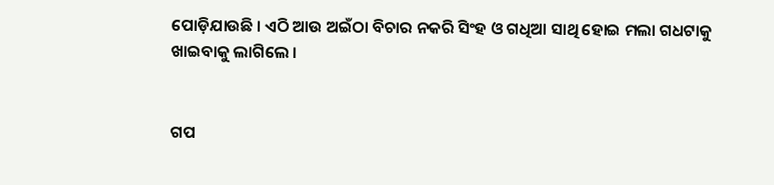ପୋଡ଼ିଯାଉଛି । ଏଠି ଆଉ ଅଇଁଠା ବିଚାର ନକରି ସିଂହ ଓ ଗଧିଆ ସାଥି ହୋଇ ମଲା ଗଧଟାକୁ ଖାଇବାକୁ ଲାଗିଲେ ।


ଗପ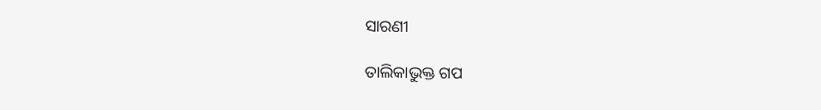ସାରଣୀ

ତାଲିକାଭୁକ୍ତ ଗପ